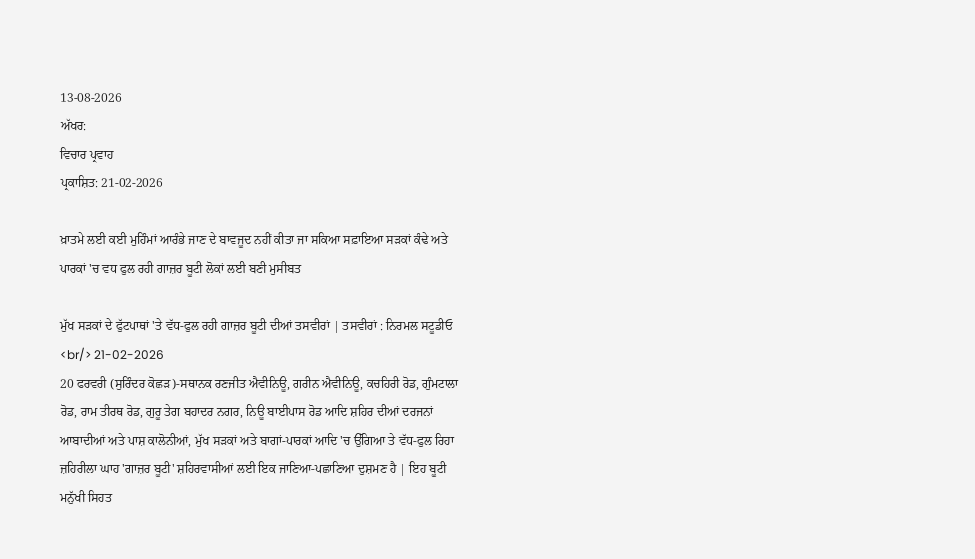13-08-2026
ਅੱਖਰ:
ਵਿਚਾਰ ਪ੍ਰਵਾਹ
ਪ੍ਰਕਾਸ਼ਿਤ: 21-02-2026

ਖ਼ਾਤਮੇ ਲਈ ਕਈ ਮੁਹਿੰਮਾਂ ਆਰੰਭੇ ਜਾਣ ਦੇ ਬਾਵਜੂਦ ਨਹੀਂ ਕੀਤਾ ਜਾ ਸਕਿਆ ਸਫ਼ਾਇਆ ਸੜਕਾਂ ਕੰਢੇ ਅਤੇ ਪਾਰਕਾਂ 'ਚ ਵਧ ਫੁਲ ਰਹੀ ਗਾਜ਼ਰ ਬੂਟੀ ਲੋਕਾਂ ਲਈ ਬਣੀ ਮੁਸੀਬਤ

ਮੁੱਖ ਸੜਕਾਂ ਦੇ ਫੁੱਟਪਾਥਾਂ 'ਤੇ ਵੱਧ-ਫੁਲ ਰਹੀ ਗਾਜ਼ਰ ਬੂਟੀ ਦੀਆਂ ਤਸਵੀਰਾਂ | ਤਸਵੀਰਾਂ : ਨਿਰਮਲ ਸਟੂਡੀਓ <br/> 21-02-2026
20 ਫਰਵਰੀ (ਸੁਰਿੰਦਰ ਕੋਛੜ)-ਸਥਾਨਕ ਰਣਜੀਤ ਐਵੀਨਿਊ, ਗਰੀਨ ਐਵੀਨਿਊ, ਕਚਹਿਰੀ ਰੋਡ, ਗੁੰਮਟਾਲਾ ਰੋਡ, ਰਾਮ ਤੀਰਥ ਰੋਡ, ਗੁਰੂ ਤੇਗ ਬਹਾਦਰ ਨਗਰ, ਨਿਊ ਬਾਈਪਾਸ ਰੋਡ ਆਦਿ ਸ਼ਹਿਰ ਦੀਆਂ ਦਰਜਨਾਂ ਆਬਾਦੀਆਂ ਅਤੇ ਪਾਸ਼ ਕਾਲੋਨੀਆਂ, ਮੁੱਖ ਸੜਕਾਂ ਅਤੇ ਬਾਗਾਂ-ਪਾਰਕਾਂ ਆਦਿ 'ਚ ਉੱਗਿਆ ਤੇ ਵੱਧ-ਫੁਲ ਰਿਹਾ ਜ਼ਹਿਰੀਲਾ ਘਾਹ 'ਗਾਜ਼ਰ ਬੂਟੀ' ਸ਼ਹਿਰਵਾਸੀਆਂ ਲਈ ਇਕ ਜਾਣਿਆ-ਪਛਾਣਿਆ ਦੁਸ਼ਮਣ ਹੈ | ਇਹ ਬੂਟੀ ਮਨੁੱਖੀ ਸਿਹਤ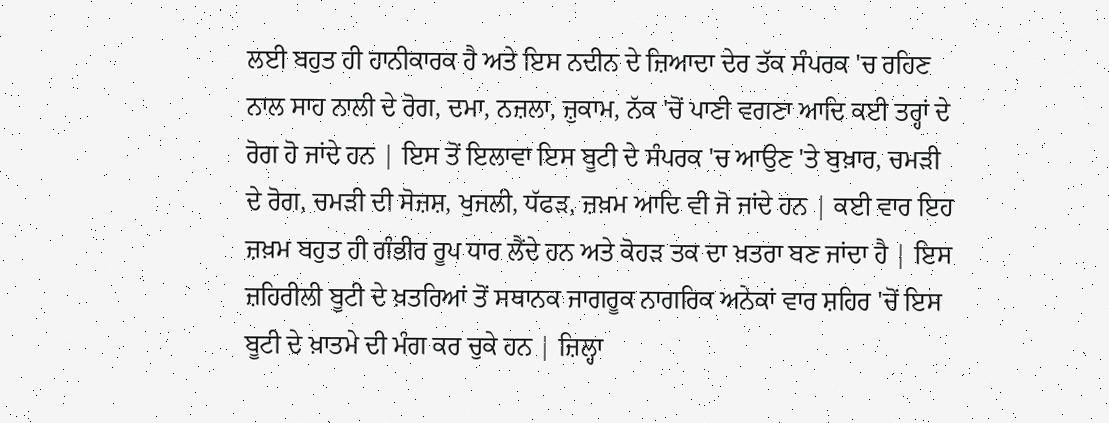ਲਈ ਬਹੁਤ ਹੀ ਹਾਨੀਕਾਰਕ ਹੈ ਅਤੇ ਇਸ ਨਦੀਨ ਦੇ ਜ਼ਿਆਦਾ ਦੇਰ ਤੱਕ ਸੰਪਰਕ 'ਚ ਰਹਿਣ ਨਾਲ ਸਾਹ ਨਾਲੀ ਦੇ ਰੋਗ, ਦਮਾ, ਨਜ਼ਲਾ, ਜ਼ੁਕਾਮ, ਨੱਕ 'ਚੋਂ ਪਾਣੀ ਵਗਣਾ ਆਦਿ ਕਈ ਤਰ੍ਹਾਂ ਦੇ ਰੋਗ ਹੋ ਜਾਂਦੇ ਹਨ | ਇਸ ਤੋਂ ਇਲਾਵਾ ਇਸ ਬੂਟੀ ਦੇ ਸੰਪਰਕ 'ਚ ਆਉਣ 'ਤੇ ਬੁਖ਼ਾਰ, ਚਮੜੀ ਦੇ ਰੋਗ, ਚਮੜੀ ਦੀ ਸੋਜ਼ਸ਼, ਖੁਜਲੀ, ਧੱਫੜ, ਜ਼ਖ਼ਮ ਆਦਿ ਵੀ ਜੋ ਜਾਂਦੇ ਹਨ | ਕਈ ਵਾਰ ਇਹ ਜ਼ਖ਼ਮ ਬਹੁਤ ਹੀ ਗੰਭੀਰ ਰੂਪ ਧਾਰ ਲੈਂਦੇ ਹਨ ਅਤੇ ਕੋਹੜ ਤਕ ਦਾ ਖ਼ਤਰਾ ਬਣ ਜਾਂਦਾ ਹੈ | ਇਸ ਜ਼ਹਿਰੀਲੀ ਬੂਟੀ ਦੇ ਖ਼ਤਰਿਆਂ ਤੋਂ ਸਥਾਨਕ ਜਾਗਰੂਕ ਨਾਗਰਿਕ ਅਨੇਕਾਂ ਵਾਰ ਸ਼ਹਿਰ 'ਚੋਂ ਇਸ ਬੂਟੀ ਦੇ ਖ਼ਾਤਮੇ ਦੀ ਮੰਗ ਕਰ ਚੁਕੇ ਹਨ | ਜ਼ਿਲ੍ਹਾ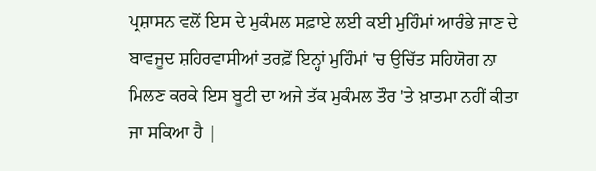ਪ੍ਰਸ਼ਾਸਨ ਵਲੋਂ ਇਸ ਦੇ ਮੁਕੰਮਲ ਸਫ਼ਾਏ ਲਈ ਕਈ ਮੁਹਿੰਮਾਂ ਆਰੰਭੇ ਜਾਣ ਦੇ ਬਾਵਜੂਦ ਸ਼ਹਿਰਵਾਸੀਆਂ ਤਰਫ਼ੋਂ ਇਨ੍ਹਾਂ ਮੁਹਿੰਮਾਂ 'ਚ ਉਚਿੱਤ ਸਹਿਯੋਗ ਨਾ ਮਿਲਣ ਕਰਕੇ ਇਸ ਬੂਟੀ ਦਾ ਅਜੇ ਤੱਕ ਮੁਕੰਮਲ ਤੌਰ 'ਤੇ ਖ਼ਾਤਮਾ ਨਹੀਂ ਕੀਤਾ ਜਾ ਸਕਿਆ ਹੈ |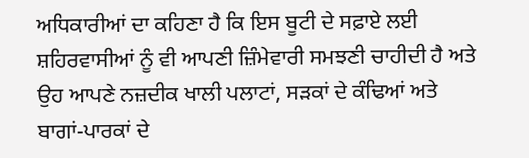ਅਧਿਕਾਰੀਆਂ ਦਾ ਕਹਿਣਾ ਹੈ ਕਿ ਇਸ ਬੂਟੀ ਦੇ ਸਫ਼ਾਏ ਲਈ ਸ਼ਹਿਰਵਾਸੀਆਂ ਨੂੰ ਵੀ ਆਪਣੀ ਜ਼ਿੰਮੇਵਾਰੀ ਸਮਝਣੀ ਚਾਹੀਦੀ ਹੈ ਅਤੇ ਉਹ ਆਪਣੇ ਨਜ਼ਦੀਕ ਖਾਲੀ ਪਲਾਟਾਂ, ਸੜਕਾਂ ਦੇ ਕੰਢਿਆਂ ਅਤੇ ਬਾਗਾਂ-ਪਾਰਕਾਂ ਦੇ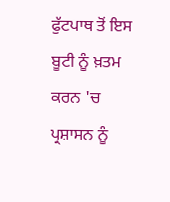ਫੁੱਟਪਾਥ ਤੋਂ ਇਸ ਬੂਟੀ ਨੂੰ ਖ਼ਤਮ ਕਰਨ 'ਚ ਪ੍ਰਸ਼ਾਸਨ ਨੂੰ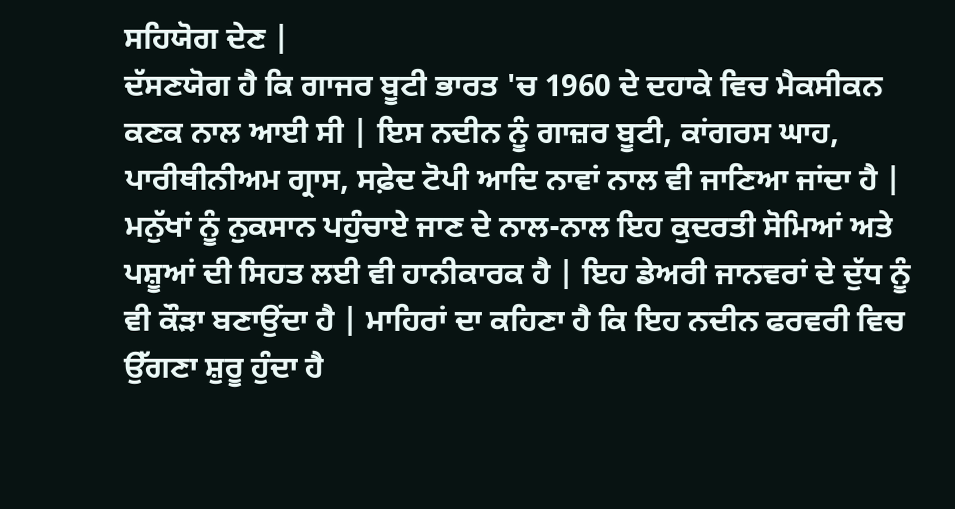ਸਹਿਯੋਗ ਦੇਣ |
ਦੱਸਣਯੋਗ ਹੈ ਕਿ ਗਾਜਰ ਬੂਟੀ ਭਾਰਤ 'ਚ 1960 ਦੇ ਦਹਾਕੇ ਵਿਚ ਮੈਕਸੀਕਨ ਕਣਕ ਨਾਲ ਆਈ ਸੀ | ਇਸ ਨਦੀਨ ਨੂੰ ਗਾਜ਼ਰ ਬੂਟੀ, ਕਾਂਗਰਸ ਘਾਹ, ਪਾਰੀਥੀਨੀਅਮ ਗ੍ਰਾਸ, ਸਫ਼ੇਦ ਟੋਪੀ ਆਦਿ ਨਾਵਾਂ ਨਾਲ ਵੀ ਜਾਣਿਆ ਜਾਂਦਾ ਹੈ | ਮਨੁੱਖਾਂ ਨੂੰ ਨੁਕਸਾਨ ਪਹੁੰਚਾਏ ਜਾਣ ਦੇ ਨਾਲ-ਨਾਲ ਇਹ ਕੁਦਰਤੀ ਸੋਮਿਆਂ ਅਤੇ ਪਸ਼ੂਆਂ ਦੀ ਸਿਹਤ ਲਈ ਵੀ ਹਾਨੀਕਾਰਕ ਹੈ | ਇਹ ਡੇਅਰੀ ਜਾਨਵਰਾਂ ਦੇ ਦੁੱਧ ਨੂੰ ਵੀ ਕੌੜਾ ਬਣਾਉਂਦਾ ਹੈ | ਮਾਹਿਰਾਂ ਦਾ ਕਹਿਣਾ ਹੈ ਕਿ ਇਹ ਨਦੀਨ ਫਰਵਰੀ ਵਿਚ ਉੱਗਣਾ ਸ਼ੁਰੂ ਹੁੰਦਾ ਹੈ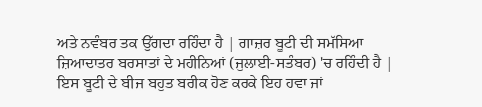ਅਤੇ ਨਵੰਬਰ ਤਕ ਉੱਗਦਾ ਰਹਿੰਦਾ ਹੈ | ਗਾਜ਼ਰ ਬੂਟੀ ਦੀ ਸਮੱਸਿਆ ਜ਼ਿਆਦਾਤਰ ਬਰਸਾਤਾਂ ਦੇ ਮਹੀਨਿਆਂ (ਜੁਲਾਈ-ਸਤੰਬਰ) 'ਚ ਰਹਿੰਦੀ ਹੈ |
ਇਸ ਬੂਟੀ ਦੇ ਬੀਜ ਬਹੁਤ ਬਰੀਕ ਹੋਣ ਕਰਕੇ ਇਹ ਹਵਾ ਜਾਂ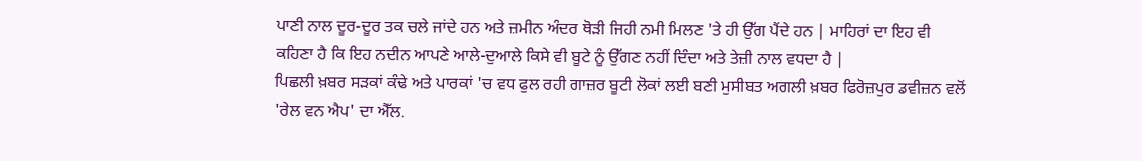ਪਾਣੀ ਨਾਲ ਦੂਰ-ਦੂਰ ਤਕ ਚਲੇ ਜਾਂਦੇ ਹਨ ਅਤੇ ਜ਼ਮੀਨ ਅੰਦਰ ਥੋੜੀ ਜਿਹੀ ਨਮੀ ਮਿਲਣ 'ਤੇ ਹੀ ਉੱਗ ਪੈਂਦੇ ਹਨ | ਮਾਹਿਰਾਂ ਦਾ ਇਹ ਵੀ ਕਹਿਣਾ ਹੈ ਕਿ ਇਹ ਨਦੀਨ ਆਪਣੇ ਆਲੇ-ਦੁਆਲੇ ਕਿਸੇ ਵੀ ਬੂਟੇ ਨੂੰ ਉੱਗਣ ਨਹੀਂ ਦਿੰਦਾ ਅਤੇ ਤੇਜ਼ੀ ਨਾਲ ਵਧਦਾ ਹੈ |
ਪਿਛਲੀ ਖ਼ਬਰ ਸੜਕਾਂ ਕੰਢੇ ਅਤੇ ਪਾਰਕਾਂ 'ਚ ਵਧ ਫੁਲ ਰਹੀ ਗਾਜ਼ਰ ਬੂਟੀ ਲੋਕਾਂ ਲਈ ਬਣੀ ਮੁਸੀਬਤ ਅਗਲੀ ਖ਼ਬਰ ਫਿਰੋਜ਼ਪੁਰ ਡਵੀਜ਼ਨ ਵਲੋਂ 'ਰੇਲ ਵਨ ਐਪ' ਦਾ ਐੱਲ.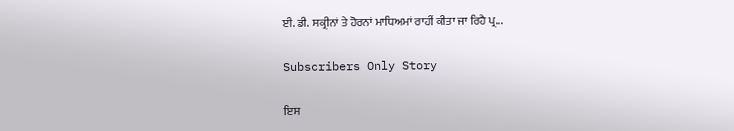ਈ. ਡੀ. ਸਕ੍ਰੀਨਾਂ ਤੇ ਹੋਰਨਾਂ ਮਾਧਿਅਮਾਂ ਰਾਹੀਂ ਕੀਤਾ ਜਾ ਰਿਹੈ ਪ੍ਰ...

Subscribers Only Story

ਇਸ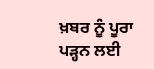ਖ਼ਬਰ ਨੂੰ ਪੂਰਾ ਪੜ੍ਹਨ ਲਈ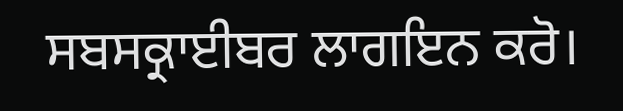ਸਬਸਕ੍ਰਾਈਬਰ ਲਾਗਇਨ ਕਰੋ।